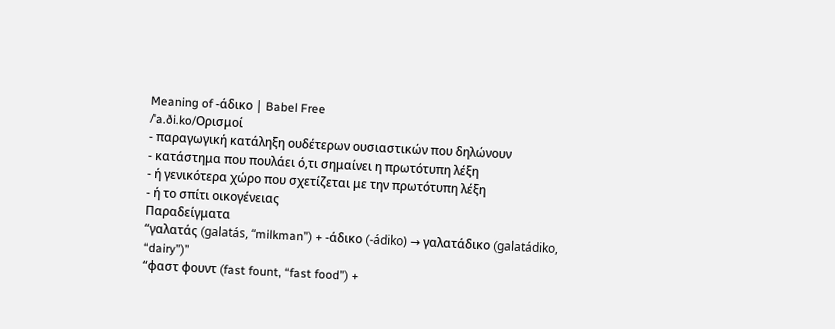Meaning of -άδικο | Babel Free
/ˈa.ði.ko/Ορισμοί
- παραγωγική κατάληξη ουδέτερων ουσιαστικών που δηλώνουν
- κατάστημα που πουλάει ό,τι σημαίνει η πρωτότυπη λέξη
- ή γενικότερα χώρο που σχετίζεται με την πρωτότυπη λέξη
- ή το σπίτι οικογένειας
Παραδείγματα
“γαλατάς (galatás, “milkman”) + -άδικο (-ádiko) → γαλατάδικο (galatádiko, “dairy”)”
“φαστ φουντ (fast fount, “fast food”) +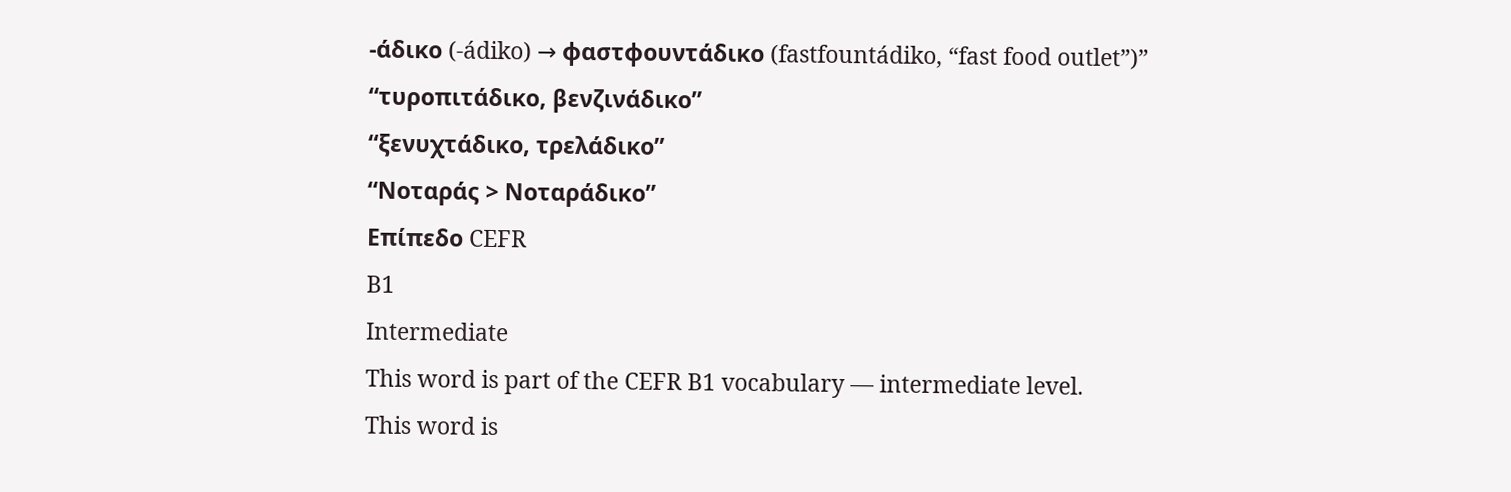-άδικο (-ádiko) → φαστφουντάδικο (fastfountádiko, “fast food outlet”)”
“τυροπιτάδικο, βενζινάδικο”
“ξενυχτάδικο, τρελάδικο”
“Νοταράς > Νοταράδικο”
Επίπεδο CEFR
B1
Intermediate
This word is part of the CEFR B1 vocabulary — intermediate level.
This word is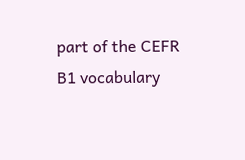part of the CEFR B1 vocabulary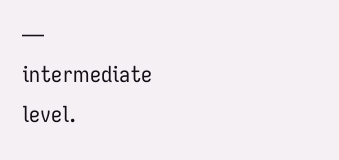— intermediate level.